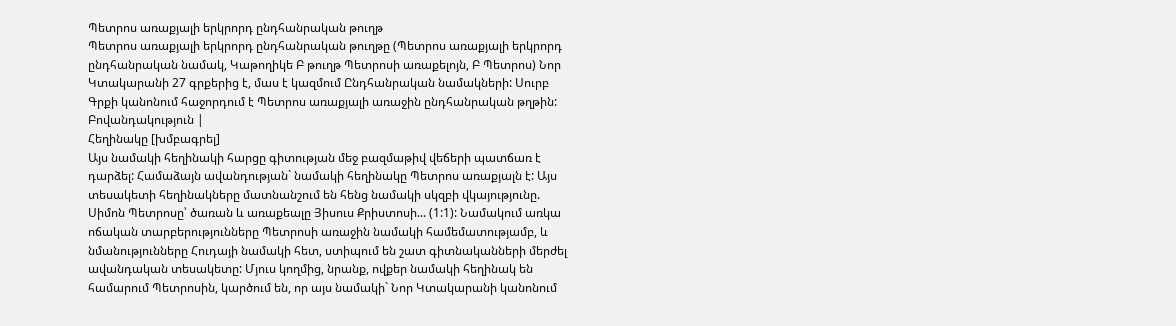Պետրոս առաքյալի երկրորդ ընդհանրական թուղթ
Պետրոս առաքյալի երկրորդ ընդհանրական թուղթը (Պետրոս առաքյալի երկրորդ ընդհանրական նամակ, Կաթողիկե Բ թուղթ Պետրոսի առաքելոյն, Բ Պետրոս) Նոր Կտակարանի 27 գրքերից է, մաս է կազմում Ընդհանրական նամակների: Սուրբ Գրքի կանոնում հաջորդում է Պետրոս առաքյալի առաջին ընդհանրական թղթին:
Բովանդակություն |
Հեղինակը [խմբագրել]
Այս նամակի հեղինակի հարցը գիտության մեջ բազմաթիվ վեճերի պատճառ է դարձել: Համաձայն ավանդության` նամակի հեղինակը Պետրոս առաքյալն է: Այս տեսակետի հեղինակները մատնանշում են հենց նամակի սկզբի վկայությունը. Սիմոն Պետրոսը՝ ծառան և առաքեալը Յիսուս Քրիստոսի... (1:1): Նամակում առկա ոճական տարբերությունները Պետրոսի առաջին նամակի համեմատությամբ, և նմանությունները Հուդայի նամակի հետ, ստիպում են շատ գիտնականների մերժել ավանդական տեսակետը: Մյուս կողմից, նրանք, ովքեր նամակի հեղինակ են համարում Պետրոսին, կարծում են, որ այս նամակի` Նոր Կտակարանի կանոնում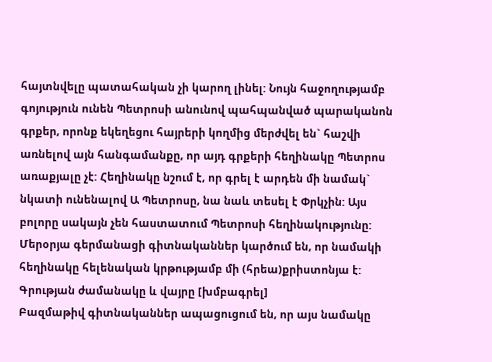հայտնվելը պատահական չի կարող լինել: Նույն հաջողությամբ գոյություն ունեն Պետրոսի անունով պահպանված պարականոն գրքեր, որոնք եկեղեցու հայրերի կողմից մերժվել են` հաշվի առնելով այն հանգամանքը, որ այդ գրքերի հեղինակը Պետրոս առաքյալը չէ: Հեղինակը նշում է, որ գրել է արդեն մի նամակ` նկատի ունենալով Ա Պետրոսը, նա նաև տեսել է Փրկչին: Այս բոլորը սակայն չեն հաստատում Պետրոսի հեղինակությունը: Մերօրյա գերմանացի գիտնականներ կարծում են, որ նամակի հեղինակը հելենական կրթությամբ մի (հրեա)քրիստոնյա է:
Գրության ժամանակը և վայրը [խմբագրել]
Բազմաթիվ գիտնականներ ապացուցում են, որ այս նամակը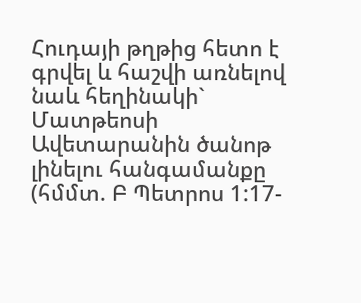Հուդայի թղթից հետո է գրվել և հաշվի առնելով նաև հեղինակի` Մատթեոսի Ավետարանին ծանոթ լինելու հանգամանքը (հմմտ. Բ Պետրոս 1:17-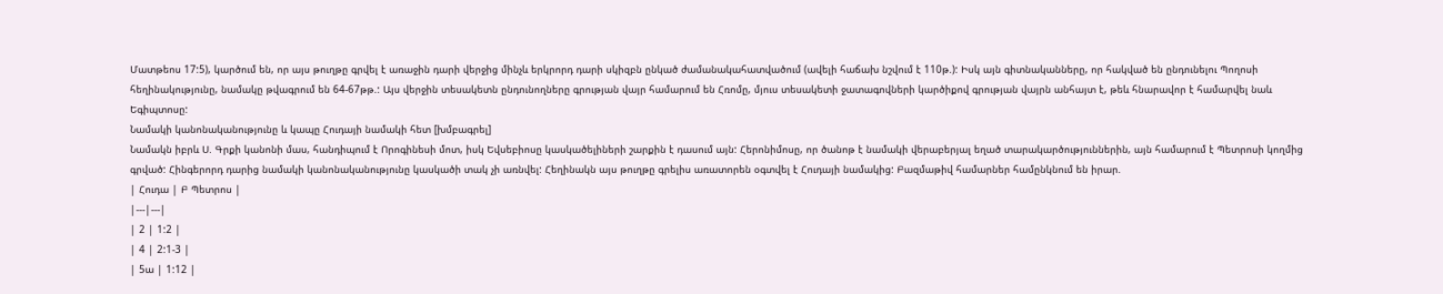Մատթեոս 17:5), կարծում են, որ այս թուղթը գրվել է առաջին դարի վերջից մինչև երկրորդ դարի սկիզբն ընկած ժամանակահատվածում (ավելի հաճախ նշվում է 110թ.): Իսկ այն գիտնականները, որ հակված են ընդունելու Պողոսի հեղինակությունը, նամակը թվագրում են 64-67թթ.: Այս վերջին տեսակետն ընդունողները գրության վայր համարում են Հռոմը, մյուս տեսակետի ջատագովների կարծիքով գրության վայրն անհայտ է, թեև հնարավոր է համարվել նաև Եգիպտոսը:
Նամակի կանոնականությունը և կապը Հուդայի նամակի հետ [խմբագրել]
Նամակն իբրև Ս. Գրքի կանոնի մաս, հանդիպում է Որոգինեսի մոտ, իսկ Եվսեբիոսը կասկածելիների շարքին է դասում այն: Հերոնիմոսը, որ ծանոթ է նամակի վերաբերյալ եղած տարակարծություններին, այն համարում է Պետրոսի կողմից գրված: Հինգերորդ դարից նամակի կանոնականությունը կասկածի տակ չի առնվել: Հեղինակն այս թուղթը գրելիս առատորեն օգտվել է Հուդայի նամակից: Բազմաթիվ համարներ համընկնում են իրար.
| Հուդա | Բ Պետրոս |
|---|---|
| 2 | 1:2 |
| 4 | 2:1-3 |
| 5ա | 1:12 |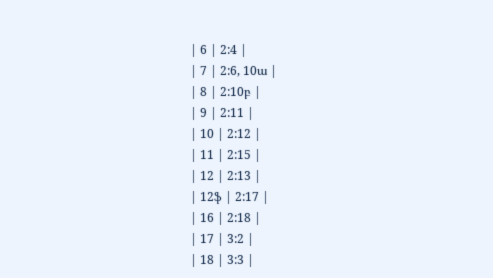| 6 | 2:4 |
| 7 | 2:6, 10ա |
| 8 | 2:10բ |
| 9 | 2:11 |
| 10 | 2:12 |
| 11 | 2:15 |
| 12 | 2:13 |
| 12ֆ | 2:17 |
| 16 | 2:18 |
| 17 | 3:2 |
| 18 | 3:3 |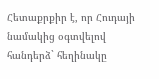Հետաքրքիր է, որ Հուդայի նամակից օգտվելով հանդերձ` հեղինակը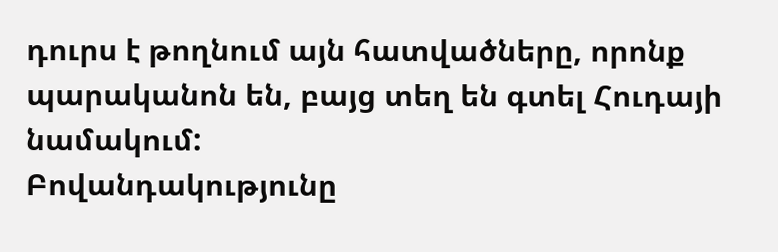դուրս է թողնում այն հատվածները, որոնք պարականոն են, բայց տեղ են գտել Հուդայի նամակում:
Բովանդակությունը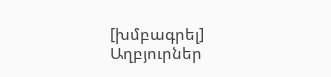[խմբագրել]
Աղբյուրներ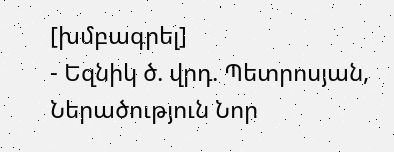[խմբագրել]
- Եզնիկ ծ. վրդ. Պետրոսյան, Ներածություն Նոր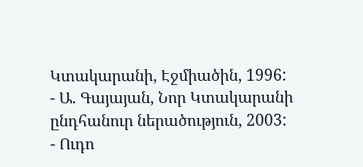Կտակարանի, Էջմիածին, 1996:
- Ա. Գայայան, Նոր Կտակարանի ընդհանուր ներածություն, 2003:
- Ուդո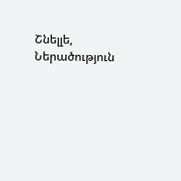Շնելլե, Ներածություն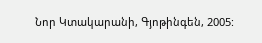Նոր Կտակարանի, Գյոթինգեն, 2005: